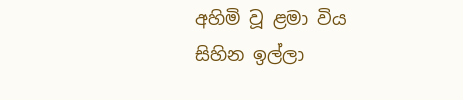අහිමි වූ ළමා විය
සිහින ඉල්ලා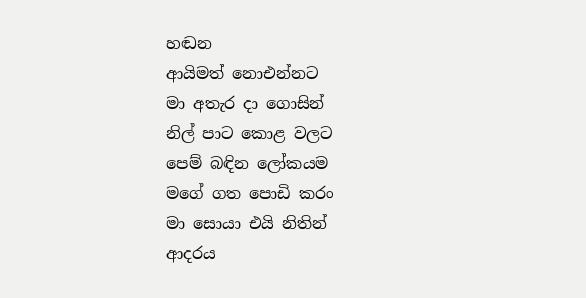හඬන
ආයිමත් නොඑන්නට
මා අතැර දා ගොසින්
නිල් පාට කොළ වලට
පෙම් බඳින ලෝකයම
මගේ ගත පොඩි කරං
මා සොයා එයි නිතින්
ආදරය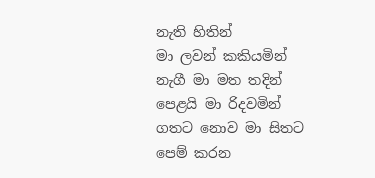නැති හිතින්
මා ලවන් කකියමින්
නැගී මා මත තදින්
පෙළයි මා රිදවමින්
ගතට නොව මා සිතට
පෙම් කරන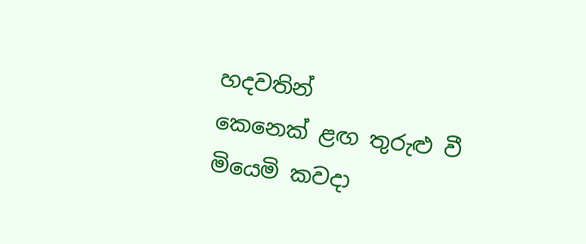හදවතින්
කෙනෙක් ළඟ තුරුළු වී
මියෙමි කවදා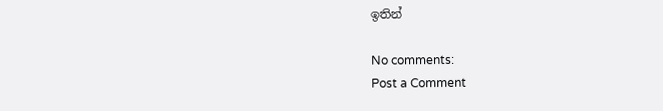ඉතින්

No comments:
Post a Comment